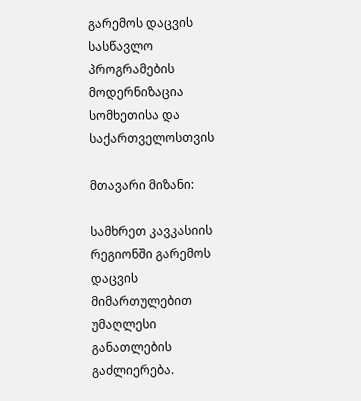გარემოს დაცვის სასწავლო პროგრამების მოდერნიზაცია სომხეთისა და საქართველოსთვის

მთავარი მიზანი:

სამხრეთ კავკასიის რეგიონში გარემოს დაცვის მიმართულებით უმაღლესი განათლების გაძლიერება.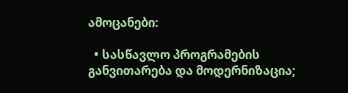ამოცანები:

  • სასწავლო პროგრამების განვითარება და მოდერნიზაცია;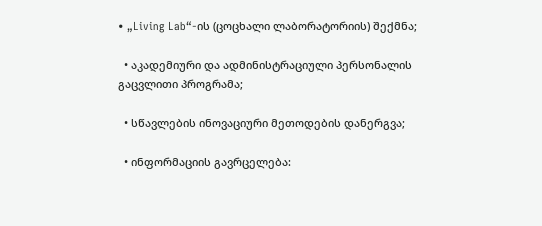• „Living Lab“-ის (ცოცხალი ლაბორატორიის) შექმნა;

  • აკადემიური და ადმინისტრაციული პერსონალის გაცვლითი პროგრამა;

  • სწავლების ინოვაციური მეთოდების დანერგვა;

  • ინფორმაციის გავრცელება: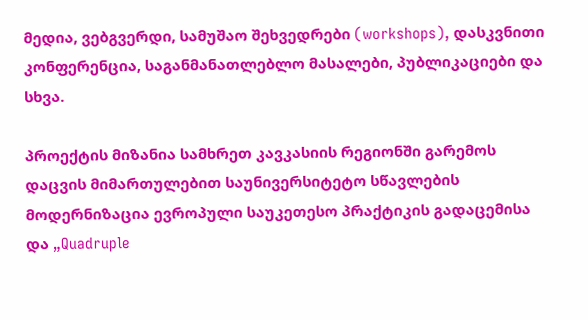მედია, ვებგვერდი, სამუშაო შეხვედრები (workshops), დასკვნითი კონფერენცია, საგანმანათლებლო მასალები, პუბლიკაციები და სხვა.

პროექტის მიზანია სამხრეთ კავკასიის რეგიონში გარემოს დაცვის მიმართულებით საუნივერსიტეტო სწავლების მოდერნიზაცია ევროპული საუკეთესო პრაქტიკის გადაცემისა და „Quadruple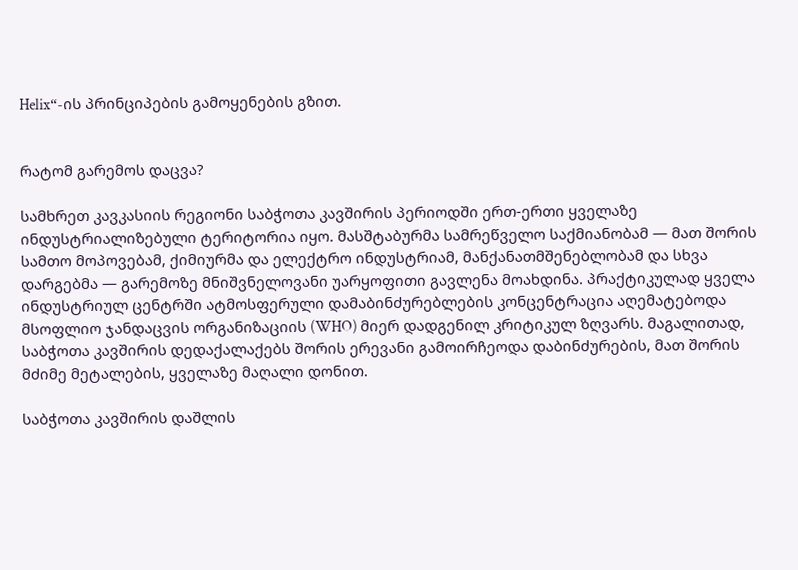Helix“-ის პრინციპების გამოყენების გზით.


რატომ გარემოს დაცვა?

სამხრეთ კავკასიის რეგიონი საბჭოთა კავშირის პერიოდში ერთ-ერთი ყველაზე ინდუსტრიალიზებული ტერიტორია იყო. მასშტაბურმა სამრეწველო საქმიანობამ — მათ შორის სამთო მოპოვებამ, ქიმიურმა და ელექტრო ინდუსტრიამ, მანქანათმშენებლობამ და სხვა დარგებმა — გარემოზე მნიშვნელოვანი უარყოფითი გავლენა მოახდინა. პრაქტიკულად ყველა ინდუსტრიულ ცენტრში ატმოსფერული დამაბინძურებლების კონცენტრაცია აღემატებოდა მსოფლიო ჯანდაცვის ორგანიზაციის (WHO) მიერ დადგენილ კრიტიკულ ზღვარს. მაგალითად, საბჭოთა კავშირის დედაქალაქებს შორის ერევანი გამოირჩეოდა დაბინძურების, მათ შორის მძიმე მეტალების, ყველაზე მაღალი დონით.

საბჭოთა კავშირის დაშლის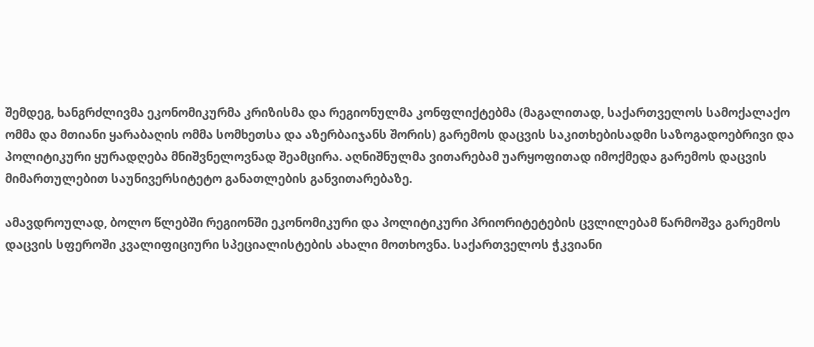შემდეგ, ხანგრძლივმა ეკონომიკურმა კრიზისმა და რეგიონულმა კონფლიქტებმა (მაგალითად, საქართველოს სამოქალაქო ომმა და მთიანი ყარაბაღის ომმა სომხეთსა და აზერბაიჯანს შორის) გარემოს დაცვის საკითხებისადმი საზოგადოებრივი და პოლიტიკური ყურადღება მნიშვნელოვნად შეამცირა. აღნიშნულმა ვითარებამ უარყოფითად იმოქმედა გარემოს დაცვის მიმართულებით საუნივერსიტეტო განათლების განვითარებაზე.

ამავდროულად, ბოლო წლებში რეგიონში ეკონომიკური და პოლიტიკური პრიორიტეტების ცვლილებამ წარმოშვა გარემოს დაცვის სფეროში კვალიფიციური სპეციალისტების ახალი მოთხოვნა. საქართველოს ჭკვიანი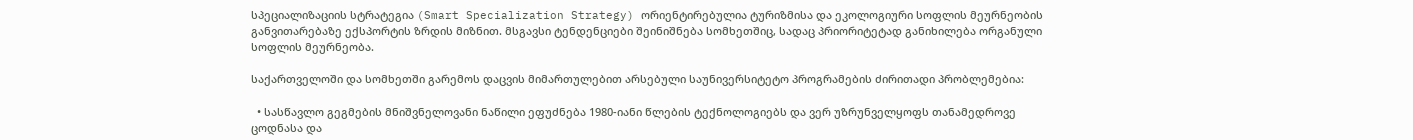სპეციალიზაციის სტრატეგია (Smart Specialization Strategy) ორიენტირებულია ტურიზმისა და ეკოლოგიური სოფლის მეურნეობის განვითარებაზე ექსპორტის ზრდის მიზნით. მსგავსი ტენდენციები შეინიშნება სომხეთშიც, სადაც პრიორიტეტად განიხილება ორგანული სოფლის მეურნეობა.

საქართველოში და სომხეთში გარემოს დაცვის მიმართულებით არსებული საუნივერსიტეტო პროგრამების ძირითადი პრობლემებია:

  • სასწავლო გეგმების მნიშვნელოვანი ნაწილი ეფუძნება 1980-იანი წლების ტექნოლოგიებს და ვერ უზრუნველყოფს თანამედროვე ცოდნასა და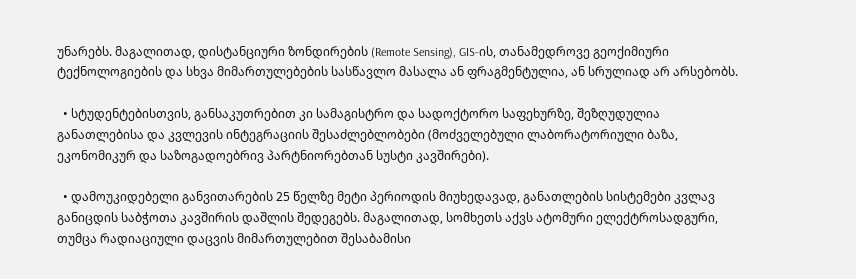უნარებს. მაგალითად, დისტანციური ზონდირების (Remote Sensing), GIS-ის, თანამედროვე გეოქიმიური ტექნოლოგიების და სხვა მიმართულებების სასწავლო მასალა ან ფრაგმენტულია, ან სრულიად არ არსებობს.

  • სტუდენტებისთვის, განსაკუთრებით კი სამაგისტრო და სადოქტორო საფეხურზე, შეზღუდულია განათლებისა და კვლევის ინტეგრაციის შესაძლებლობები (მოძველებული ლაბორატორიული ბაზა, ეკონომიკურ და საზოგადოებრივ პარტნიორებთან სუსტი კავშირები).

  • დამოუკიდებელი განვითარების 25 წელზე მეტი პერიოდის მიუხედავად, განათლების სისტემები კვლავ განიცდის საბჭოთა კავშირის დაშლის შედეგებს. მაგალითად, სომხეთს აქვს ატომური ელექტროსადგური, თუმცა რადიაციული დაცვის მიმართულებით შესაბამისი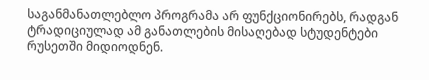საგანმანათლებლო პროგრამა არ ფუნქციონირებს, რადგან ტრადიციულად ამ განათლების მისაღებად სტუდენტები რუსეთში მიდიოდნენ.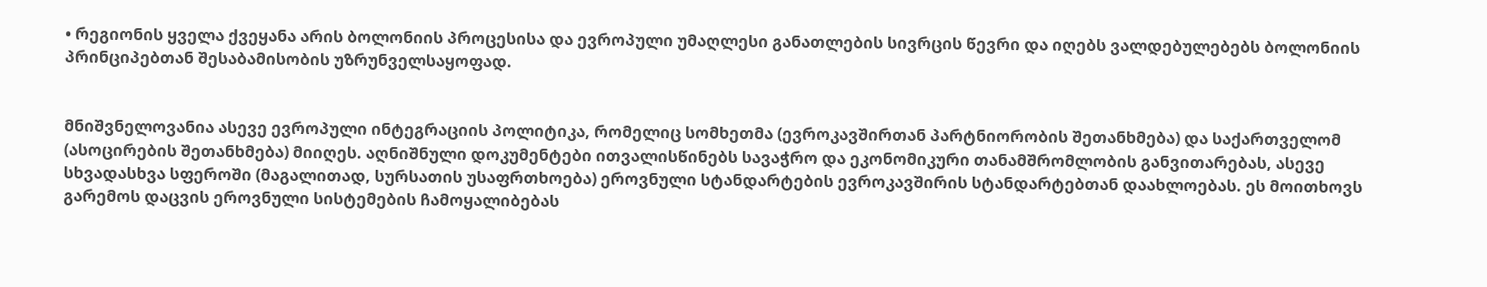• რეგიონის ყველა ქვეყანა არის ბოლონიის პროცესისა და ევროპული უმაღლესი განათლების სივრცის წევრი და იღებს ვალდებულებებს ბოლონიის პრინციპებთან შესაბამისობის უზრუნველსაყოფად.


მნიშვნელოვანია ასევე ევროპული ინტეგრაციის პოლიტიკა, რომელიც სომხეთმა (ევროკავშირთან პარტნიორობის შეთანხმება) და საქართველომ (ასოცირების შეთანხმება) მიიღეს. აღნიშნული დოკუმენტები ითვალისწინებს სავაჭრო და ეკონომიკური თანამშრომლობის განვითარებას, ასევე სხვადასხვა სფეროში (მაგალითად, სურსათის უსაფრთხოება) ეროვნული სტანდარტების ევროკავშირის სტანდარტებთან დაახლოებას. ეს მოითხოვს გარემოს დაცვის ეროვნული სისტემების ჩამოყალიბებას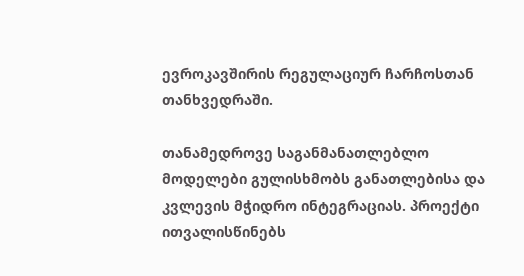ევროკავშირის რეგულაციურ ჩარჩოსთან თანხვედრაში.

თანამედროვე საგანმანათლებლო მოდელები გულისხმობს განათლებისა და კვლევის მჭიდრო ინტეგრაციას. პროექტი ითვალისწინებს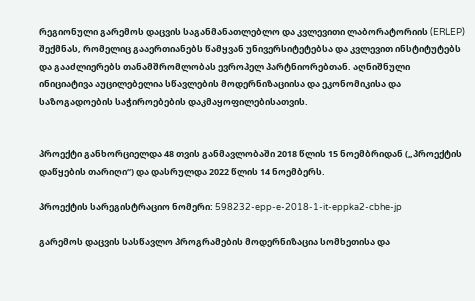რეგიონული გარემოს დაცვის საგანმანათლებლო და კვლევითი ლაბორატორიის (ERLEP) შექმნას, რომელიც გააერთიანებს წამყვან უნივერსიტეტებსა და კვლევით ინსტიტუტებს და გააძლიერებს თანამშრომლობას ევროპელ პარტნიორებთან. აღნიშნული ინიციატივა აუცილებელია სწავლების მოდერნიზაციისა და ეკონომიკისა და საზოგადოების საჭიროებების დაკმაყოფილებისათვის.


პროექტი განხორციელდა 48 თვის განმავლობაში 2018 წლის 15 ნოემბრიდან („პროექტის დაწყების თარიღი“) და დასრულდა 2022 წლის 14 ნოემბერს.

პროექტის სარეგისტრაციო ნომერი: 598232-epp-e-2018-1-it-eppka2-cbhe-jp

გარემოს დაცვის სასწავლო პროგრამების მოდერნიზაცია სომხეთისა და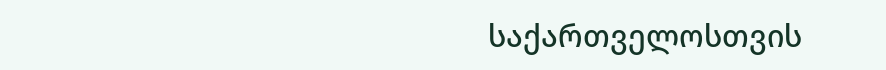საქართველოსთვის